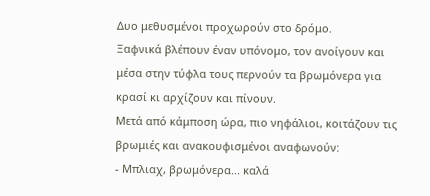Δυο μεθυσμένοι προχωρούν στο δρόμο.
Ξαφνικά βλέπουν έναν υπόνομο, τον ανοίγουν και μέσα στην τύφλα τους περνούν τα βρωμόνερα για κρασί κι αρχίζουν και πίνουν.
Mετά από κάμποση ώρα, πιο νηφάλιοι, κοιτάζουν τις βρωμιές και ανακουφισμένοι αναφωνούν:
- Mπλιαχ, βρωμόνερα... καλά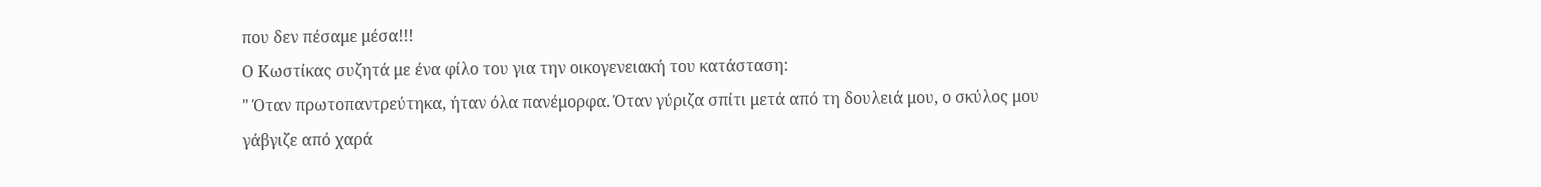που δεν πέσαμε μέσα!!!
Ο Κωστίκας συζητά με ένα φίλο του για την οικογενειακή του κατάσταση:
" Όταν πρωτοπαντρεύτηκα, ήταν όλα πανέμορφα. Όταν γύριζα σπίτι μετά από τη δουλειά μου, ο σκύλος μου γάβγιζε από χαρά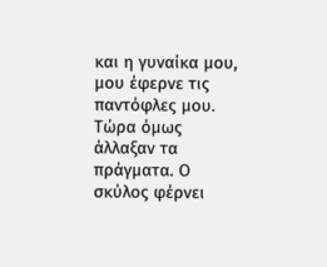και η γυναίκα μου, μου έφερνε τις παντόφλες μου. Τώρα όμως άλλαξαν τα πράγματα. Ο σκύλος φέρνει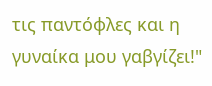τις παντόφλες και η γυναίκα μου γαβγίζει!"